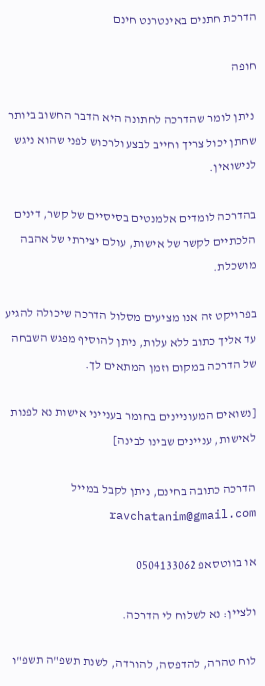הדרכת חתנים באינטרנט חינם

חופה

 ניתן לומר שהדרכה לחתונה היא הדבר החשוב ביותר שחתן יכול צריך וחייב לבצע ולרכוש לפני שהוא ניגש לנישואין.

בהדרכה לומדים אלמנטים בסיסיים של קשר, דינים הלכתיים לקשר של אישות, עולם יצירתי של אהבה מושכלת.

בפרויקט זה אנו מציעים מסלול הדרכה שיכולה להגיע עד אליך כתוב ללא עלות, ניתן להוסיף מפגש השבחה של הדרכה במקום וזמן המתאים לך.

[נשואים המעוניינים בחומר בענייני אישות נא לפנות לאישות, עניינים שבינו לבינה]

הדרכה כתובה בחינם, ניתן לקבל במייל  ravchatanim@gmail.com

או בווטסאפ 0504133062

ולציין: נא לשלוח לי הדרכה.

לוח טהרה, להדפסה, להורדה, לשנת תשפ"ה תשפ"ו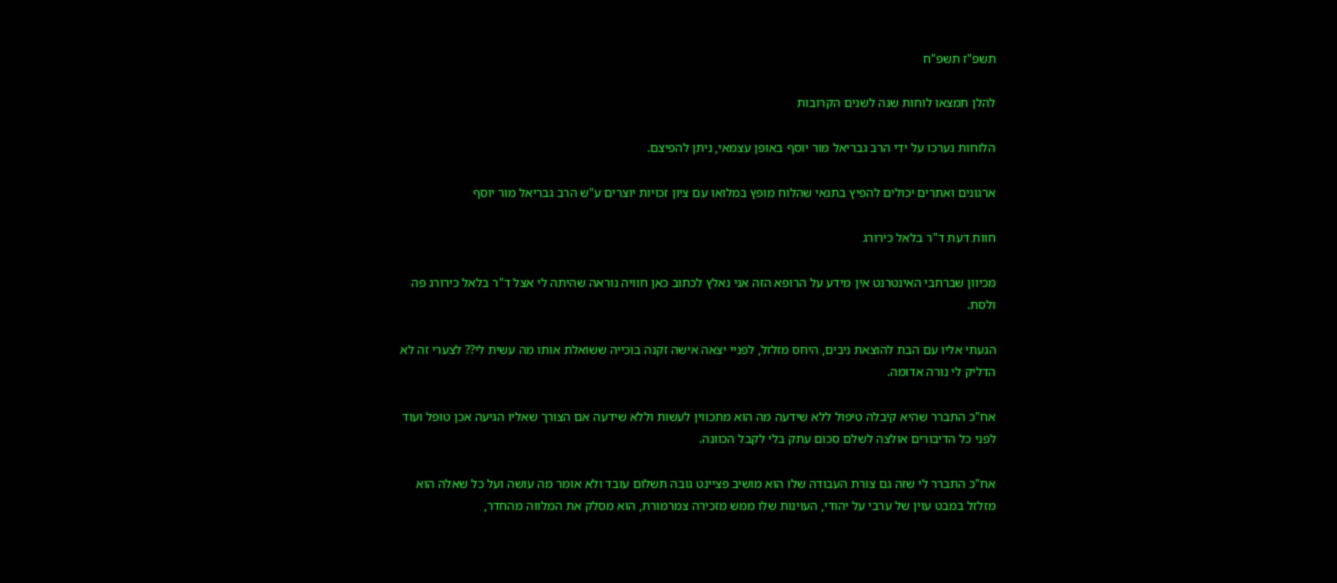תשפ"ז תשפ"ח

להלן תמצאו לוחות שנה לשנים הקרובות

הלוחות נערכו על ידי הרב גבריאל מור יוסף באופן עצמאי, ניתן להפיצם.

ארגונים ואתרים יכולים להפיץ בתנאי שהלוח מופץ במלואו עם ציון זכויות יוצרים ע"ש הרב גבריאל מור יוסף

חוות דעת ד"ר בלאל כירורג

מכיוון שברחבי האינטרנט אין מידע על הרופא הזה אני נאלץ לכתוב כאן חוויה נוראה שהיתה לי אצל ד"ר בלאל כירורג פה ולסת.

הגעתי אליו עם הבת להוצאת ניבים, היחס מזלזל, לפניי יצאה אישה זקנה בוכייה ששואלת אותו מה עשית לי?? לצערי זה לא הדליק לי נורה אדומה.

אח"כ התברר שהיא קיבלה טיפול ללא שידעה מה הוא מתכווין לעשות וללא שידעה אם הצורך שאליו הגיעה אכן טופל ועוד לפני כל הדיבורים אולצה לשלם סכום עתק בלי לקבל הכוונה.

אח"כ התברר לי שזה גם צורת העבודה שלו הוא מושיב פציינט גובה תשלום עובד ולא אומר מה עושה ועל כל שאלה הוא מזלזל במבט עוין של ערבי על יהודי, העוינות שלו ממש מזכירה צמרמורת, הוא מסלק את המלווה מהחדר,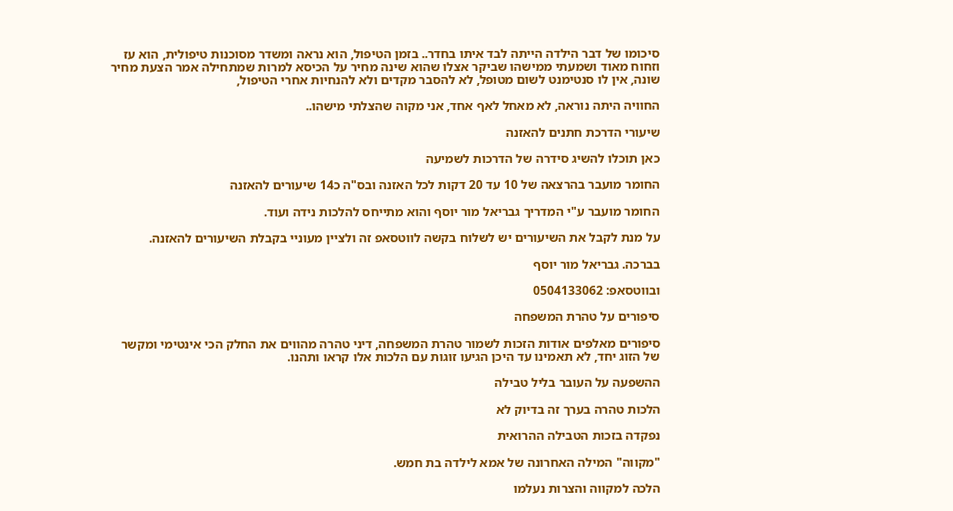סיכומו של דבר הילדה הייתה לבד איתו בחדר.. בזמן הטיפול, הוא נראה ומשדר מסוכנות טיפולית, הוא עז וזחוח מאוד ושמעתי ממישהו שביקר אצלו שהוא שינה מחיר על הכיסא למרות שמתחילה אמר הצעת מחיר שונה, אין לו סנטימנט לשום מטופל, לא להסבר מקדים ולא להנחיות אחרי הטיפול,

החוויה היתה נוראה, לא מאחל לאף אחד, אני מקוה שהצלתי מישהו..

שיעורי הדרכת חתנים להאזנה

כאן תוכלו להשיג סידרה של הדרכות לשמיעה

החומר מועבר בהרצאה של 10 עד 20 דקות לכל האזנה ובס"ה כ14 שיעורים להאזנה

החומר מועבר ע"י המדריך גבריאל מור יוסף והוא מתייחס להלכות נידה ועוד.

על מנת לקבל את השיעורים יש לשלוח בקשה לווטסאפ זה ולציין מעוניי בקבלת השיעורים להאזנה.

בברכה. גבריאל מור יוסף

ובווטסאפ: 0504133062

סיפורים על טהרת המשפחה

סיפורים מאלפים אודות הזכות לשמור טהרת המשפחה, דיני טהרה מהווים את החלק הכי אינטימי ומקשר של הזוג יחד, לא תאמינו עד היכן הגיעו זוגות עם הלכות אלו קראו ותהנו.

ההשפעה על העובר בליל טבילה

הלכות טהרה בערך זה בדיוק לא

נפקדה בזכות הטבילה ההרואית

"מקווה" המילה האחרונה של אמא לילדה בת חמש.

הלכה למקווה והצרות נעלמו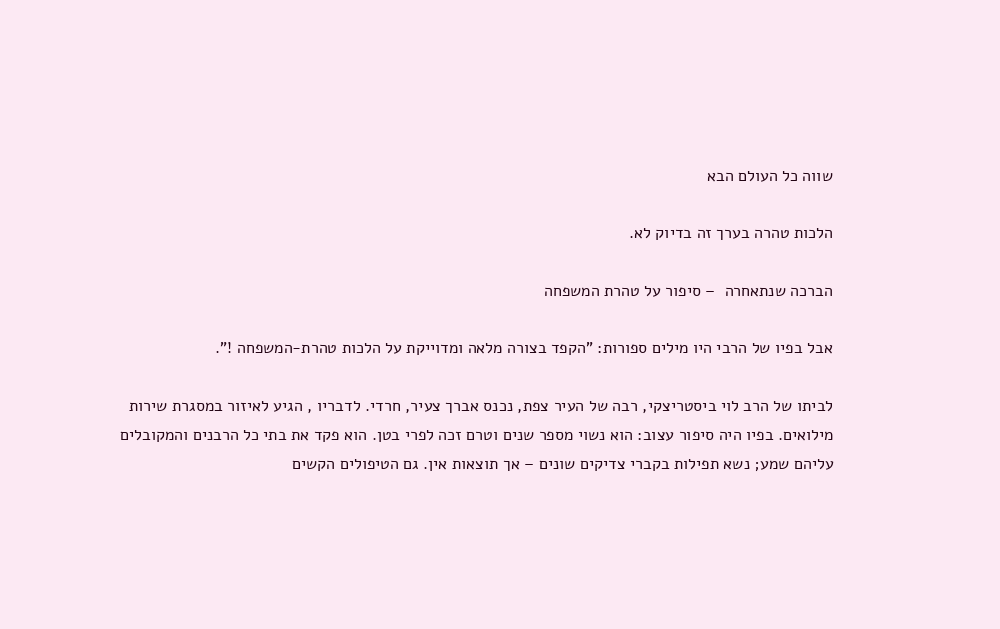שווה כל העולם הבא

הלכות טהרה בערך זה בדיוק לא.

הברכה שנתאחרה  – סיפור על טהרת המשפחה

אבל בפיו של הרבי היו מילים ספורות: "הקפד בצורה מלאה ומדוייקת על הלכות טהרת-המשפחה !".

לביתו של הרב לוי ביסטריצקי, רבה של העיר צפת, נכנס אברך צעיר, חרדי. לדבריו , הגיע לאיזור במסגרת שירות מילואים. בפיו היה סיפור עצוב: הוא נשוי מספר שנים וטרם זכה לפרי בטן. הוא פקד את בתי כל הרבנים והמקובלים עליהם שמע; נשא תפילות בקברי צדיקים שונים – אך תוצאות אין. גם הטיפולים הקשים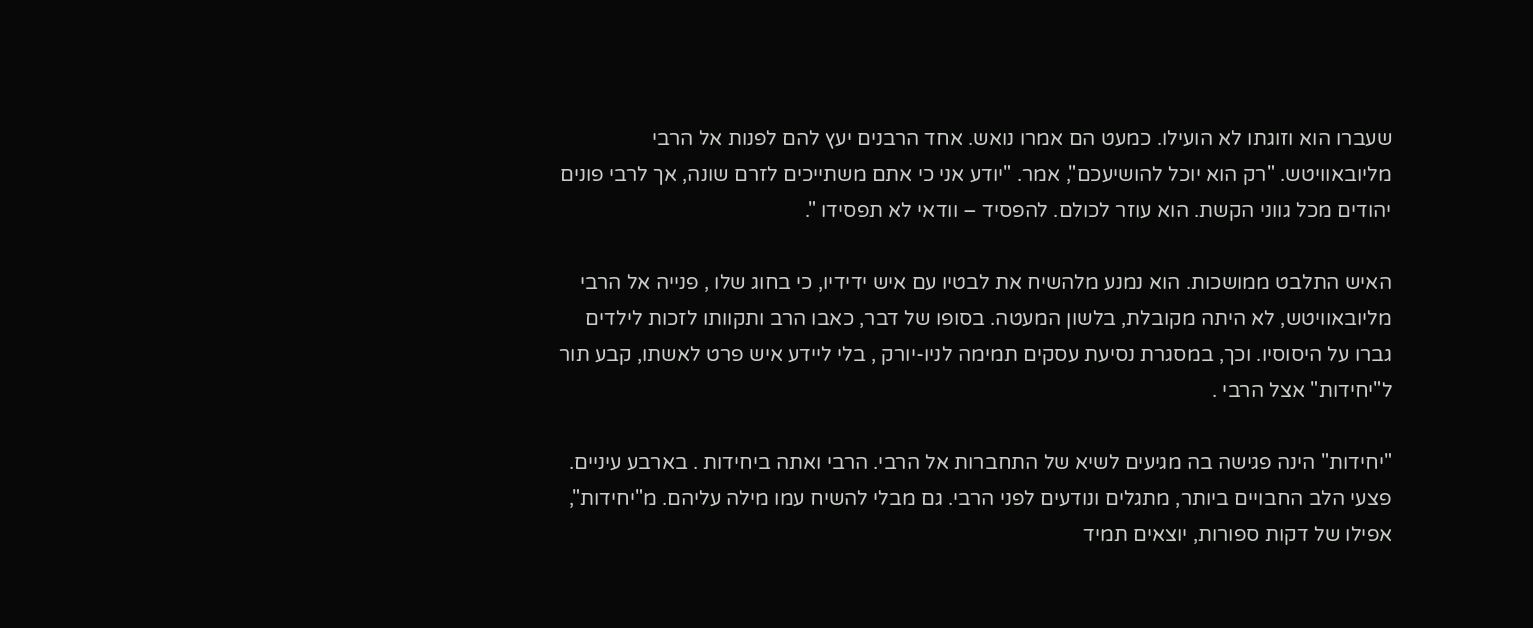שעברו הוא וזוגתו לא הועילו. כמעט הם אמרו נואש. אחד הרבנים יעץ להם לפנות אל הרבי מליובאוויטש. "רק הוא יוכל להושיעכם", אמר. "יודע אני כי אתם משתייכים לזרם שונה, אך לרבי פונים יהודים מכל גווני הקשת. הוא עוזר לכולם. להפסיד – וודאי לא תפסידו ".

האיש התלבט ממושכות. הוא נמנע מלהשיח את לבטיו עם איש ידידיו, כי בחוג שלו , פנייה אל הרבי מליובאוויטש, לא היתה מקובלת, בלשון המעטה. בסופו של דבר, כאבו הרב ותקוותו לזכות לילדים גברו על היסוסיו. וכך, במסגרת נסיעת עסקים תמימה לניו-יורק , בלי ליידע איש פרט לאשתו, קבע תור ל"יחידות" אצל הרבי .

"יחידות" הינה פגישה בה מגיעים לשיא של התחברות אל הרבי. הרבי ואתה ביחידות . בארבע עיניים. פצעי הלב החבויים ביותר, מתגלים ונודעים לפני הרבי. גם מבלי להשיח עמו מילה עליהם. מ"יחידות", אפילו של דקות ספורות, יוצאים תמיד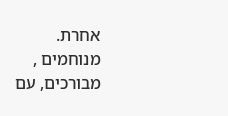אחרת. מנוחמים , מבורכים, עם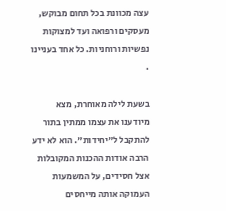עצה מכוונת בכל תחום מבוקש, מעסקים ורפואה ועד למצוקות נפשיות ורוחניות. כל אחד בעניינו .

בשעת לילה מאוחרת, מצא מיודענו את עצמו ממתין בתור להתקבל ל"יחידות". הוא לא ידע הרבה אודות ההכנות המקובלות אצל חסידים, על המשמעות העמוקה אותה מייחסים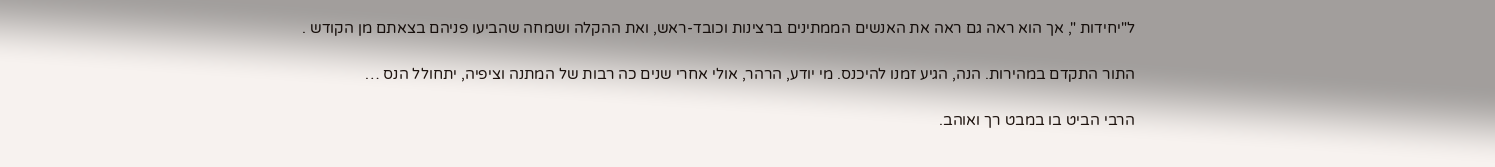ל"יחידות ", אך הוא ראה גם ראה את האנשים הממתינים ברצינות וכובד-ראש, ואת ההקלה ושמחה שהביעו פניהם בצאתם מן הקודש .

התור התקדם במהירות. הנה, הגיע זמנו להיכנס. מי יודע, הרהר, אולי אחרי שנים כה רבות של המתנה וציפיה, יתחולל הנס …

הרבי הביט בו במבט רך ואוהב.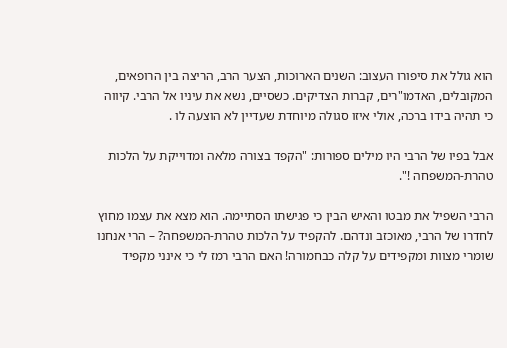הוא גולל את סיפורו העצוב: השנים הארוכות, הצער הרב, הריצה בין הרופאים, המקובלים, האדמו"רים, קברות הצדיקים. כשסיים, נשא את עיניו אל הרבי. קיווה כי תהיה בידו ברכה, אולי איזו סגולה מיוחדת שעדיין לא הוצעה לו .

אבל בפיו של הרבי היו מילים ספורות: "הקפד בצורה מלאה ומדוייקת על הלכות טהרת-המשפחה !".

הרבי השפיל את מבטו והאיש הבין כי פגישתו הסתיימה. הוא מצא את עצמו מחוץ לחדרו של הרבי, מאוכזב ונדהם. להקפיד על הלכות טהרת-המשפחה? – הרי אנחנו שומרי מצוות ומקפידים על קלה כבחמורה! האם הרבי רמז לי כי אינני מקפיד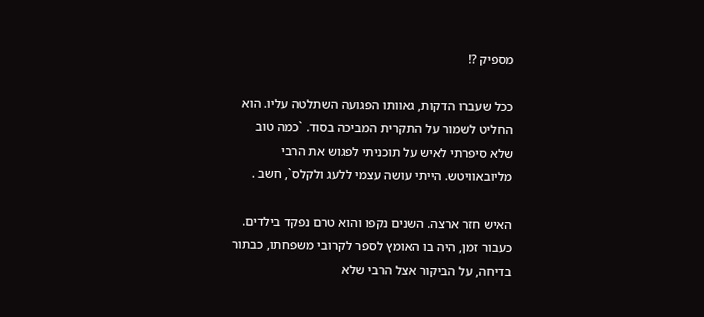מספיק ?!

ככל שעברו הדקות, גאוותו הפגועה השתלטה עליו. הוא החליט לשמור על התקרית המביכה בסוד. `כמה טוב שלא סיפרתי לאיש על תוכניתי לפגוש את הרבי מליובאוויטש. הייתי עושה עצמי ללעג ולקלס`, חשב .

האיש חזר ארצה. השנים נקפו והוא טרם נפקד בילדים. כעבור זמן, היה בו האומץ לספר לקרובי משפחתו, כבתור בדיחה, על הביקור אצל הרבי שלא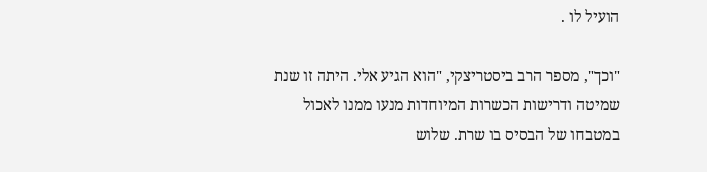הועיל לו .

"וכך", מספר הרב ביסטריצקי, "הוא הגיע אלי. היתה זו שנת שמיטה ודרישות הכשרות המיוחדות מנעו ממנו לאכול במטבחו של הבסיס בו שרת. שלוש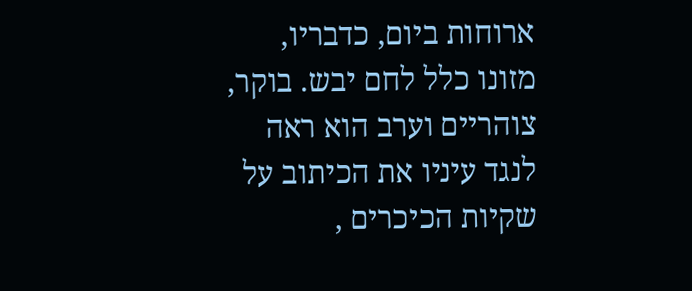ארוחות ביום, כדבריו, מזונו כלל לחם יבש. בוקר, צוהריים וערב הוא ראה לנגד עיניו את הכיתוב על שקיות הכיכרים ,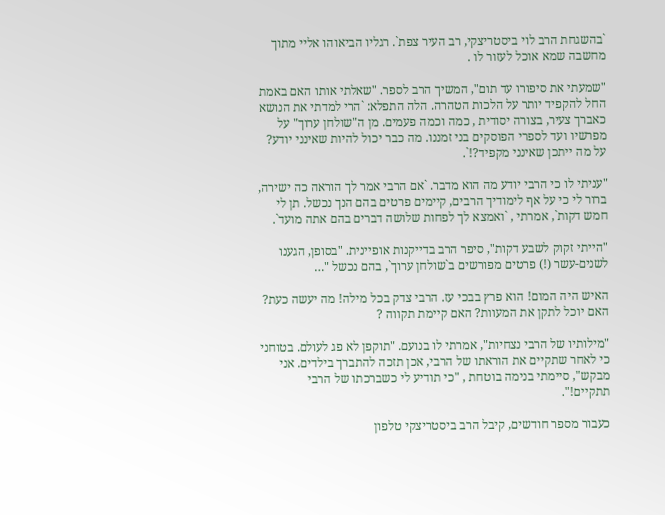`בהשגחת הרב לוי ביסטריצקי, רב העיר צפת`. רגליו הביאוהו אליי מתוך מחשבה שמא אוכל לעזור לו .

"שמעתי את סיפורו עד תום", המשיך הרב לספר. "שאלתי אותו האם באמת החל להקפיד יותר על הלכות הטהרה. הלה התפלא: `הרי למדתי את הנושא כאברך צעיר, בצורה יסודית , כמה וכמה פעמים. מן ה"שולחן ערוך" על מפרשיו ועד לספרי הפוסקים בני זמננו. מה כבר יכול להיות שאינני יודע? על מה ייתכן שאינני מקפיד?!`.

"עניתי לו כי הרבי יודע מה הוא מדבר. `אם הרבי אמר לך הוראה כה ישירה, ברור לי כי על אף לימודיך הרבים, קיימים פרטים בהם הנך נכשל. תן לי חמש דקות`, אמרתי , `ואמצא לך לפחות שלושה דברים בהם אתה מועד`.

"הייתי זקוק לשבע דקות", סיפר הרב בדייקנות אופיינית. "בסופן, הגענו לשנים-עשר (!) פרטים מפורשים ב`שולחן ערוך`, בהם נכשל "…

האיש היה המום! הוא פרץ בבכי עז. הרבי צדק בכל מילה! מה יעשה כעת? האם יוכל לתקן את המעוות? האם קיימת תקווה ?

"מילותיו של הרבי נצחיות", אמרתי לו בנועם. "תוקפן לא פג לעולם. בטוחני כי לאחר שתקיים את הוראתו של הרבי, אכן תזכה להתברך בילדים. אני מבקש", סיימתי בנימה בוטחת , "כי תודיע לי כשברכתו של הרבי תתקיים!".

כעבור מספר חודשים, קיבל הרב ביסטריצקי טלפון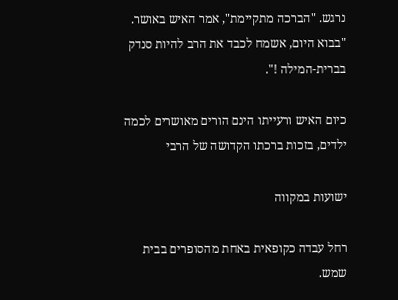נרגש. "הברכה מתקיימת", אמר האיש באושר. "בבוא היום, אשמח לכבד את הרב להיות סנדק בברית-המילה !".

כיום האיש ורעייתו הינם הורים מאושרים לכמה ילדים, בזכות ברכתו הקדושה של הרבי

ישועות במקווה

רחל עבדה כקופאית באחת מהסופרים בבית שמש.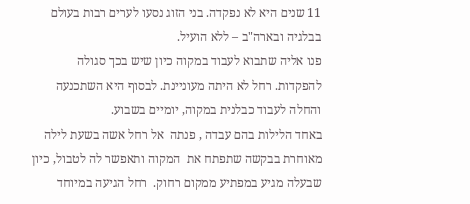11 שנים היא לא נפקדה. בני הזוג נסעו לערים רבות בעולם בבלגיה ובארה"ב – ללא הועיל.
פנו אליה שתבוא לעבוד במקוה כיון שיש בכך סגולה להפקדות. רחל לא היתה מעוניינת. לבסוף היא השתכנעה והחלה לעבוד כבלנית במקוה, יומיים בשבוע.
באחד הלילות בהם עבדה , פנתה  אל רחל אשה בשעת לילה מאוחרת בבקשה שתפתח את  המקוה ותאפשר לה לטבול, כיון שבעלה מגיע במפתיע ממקום רחוק.  רחל הגיעה במיוחד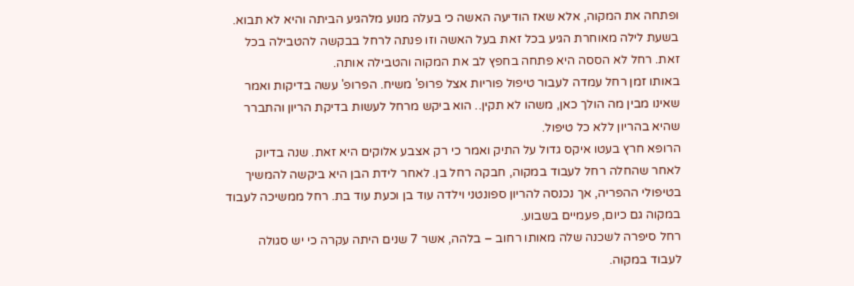ופתחה את המקוה, אלא שאז הודיעה האשה כי בעלה מנוע מלהגיע הביתה והיא לא תבוא.
בשעת לילה מאוחרת הגיע בכל זאת בעל האשה וזו פנתה לרחל בבקשה להטבילה בכל זאת. רחל לא הססה היא פתחה בחפץ לב את המקוה והטבילה אותה.
באותו זמן רחל עמדה לעבור טיפול פוריות אצל פרופ' משיח. הפרופ' עשה בדיקות ואמר שאינו מבין מה הולך כאן, משהו לא תקין.. הוא ביקש מרחל לעשות בדיקת הריון והתברר שהיא בהריון ללא כל טיפול.
הרופא חרץ בעטו איקס גדול על התיק ואמר כי רק אצבע אלוקים היא זאת. שנה בדיוק לאחר שהחלה רחל לעבוד במקוה, חבקה רחל בן. לאחר לידת הבן היא ביקשה להמשיך בטיפולי ההפריה, אך נכנסה להריון ספונטני וילדה עוד בן וכעת עוד בת. רחל ממשיכה לעבוד במקוה גם כיום, פעמיים בשבוע.
רחל סיפרה לשכנה שלה מאותו רחוב – בלהה, אשר 7 שנים היתה עקרה כי יש סגולה לעבוד במקוה.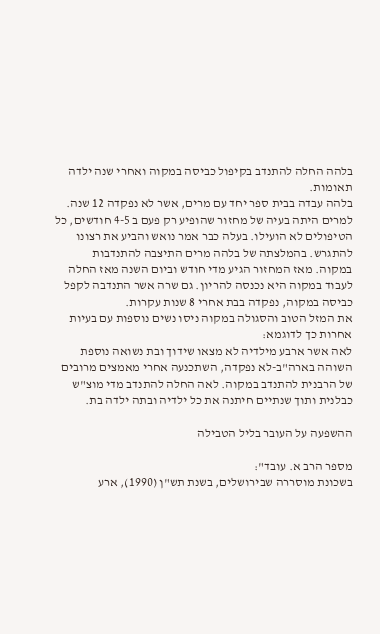בלהה החלה להתנדב בקיפול כביסה במקוה ואחרי שנה ילדה תאומות.
בלהה עבדה בבית ספר יחד עם מרים, אשר לא נפקדה 12 שנה. למרים היתה בעיה של מחזור שהופיע רק פעם ב 4-5 חודשים, כל הטיפולים לא הועילו. בעלה כבר אמר נואש והביע את רצונו להתגרש. בהמלצתה של בלהה מרים התיצבה להתנדבות במקוה. מאז המחזור הגיע מדי חודש וביום השנה מאז החלה לעבוד במקוה היא נכנסה להריון. גם שרה אשר התנדבה לקפל כביסה במקוה, נפקדה בבת אחרי 8 שנות עקרות.
את המזל הטוב והסגולה במקוה ניסו נשים נוספות עם בעיות אחרות כך לדוגמא:
לאה אשר ארבע מילדיה לא מצאו שידוך ובת נשואה נוספת השוהה בארה"ב-לא נפקדה, השתכנעה אחרי מאמצים מרובים של הרבנית להתנדב במקוה. לאה החלה להתנדב מדי מוצ"ש כבלנית ותוך שנתיים חיתנה את כל ילדיה ובתה ילדה בת.

ההשפעה על העובר בליל הטבילה

מספר הרב א. עובד":
בשכונת מוסררה שבירושלים, בשנת תש"ן (1990), ארע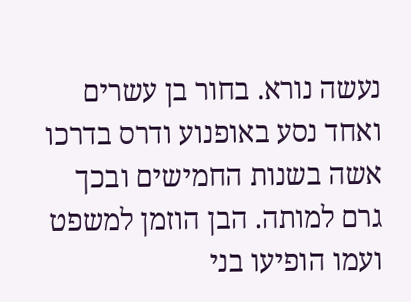נעשה נורא. בחור בן עשרים ואחד נסע באופנוע ודרס בדרכו אשה בשנות החמישים ובכך גרם למותה. הבן הוזמן למשפט ועמו הופיעו בני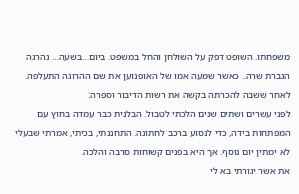משפחתו. השופט דפק על השולחן והחל במשפט. ביום…בשעה… נהרגה הגברת שרה.. כאשר שמעה אמו של האופנוען את שם ההרוגה התעלפה. לאחר ששבה להכרתה בקשה את רשות הדיבור וספרה:
לפני עשרים ושתים שנים הלכתי לטבול. הבלנית כבר עמדה בחוץ עם המפתחות בידה, כדי לנסוע ברכב לחתונה. התחננתי, בכיתי, אמרתי שבעלי לא ימתין יום נוסף. אך היא בפנים קשוחות סרבה והלכה.
את אשר יגורתי בא לי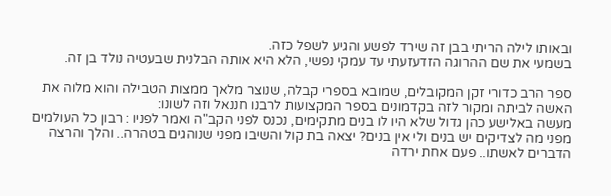ובאותו לילה הריתי בבן זה שירד לפשע והגיע לשפל כזה.
בשמעי את שם ההרוגה הזדעזעתי עד עמקי נפשי, הלא היא אותה הבלנית שבעטיה נולד בן זה.

ספר הרב כדורי זקן המקובלים, שמובא בספרי קבלה, שנוצר מלאך ממצות הטבילה והוא מלוה את האשה לביתה ומקור לזה בקדמונים בספר המקצועות לרבנו חננאל וזה לשונו:
מעשה באלישע כהן גדול שלא היו לו בנים מתקימים, נכנס לפני הקב"ה ואמר לפניו : רבון כל העולמים מפני מה לצדיקים יש בנים ולי אין בנים? יצאה בת קול והשיבו מפני שנוהגים בטהרה.. והלך והרצה הדברים לאשתו.. פעם אחת ירדה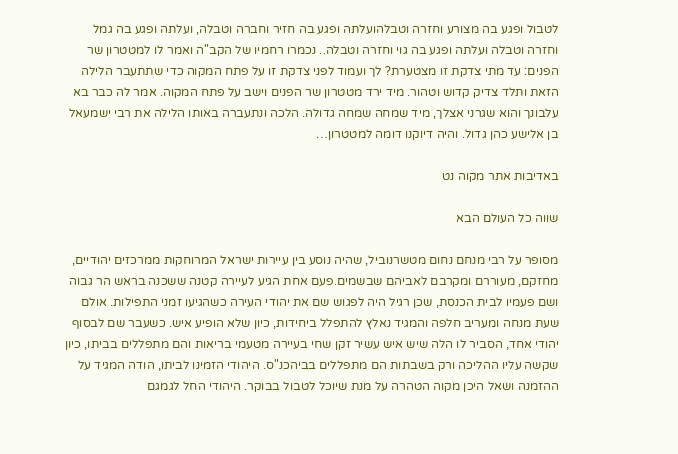לטבול ופגע בה מצורע וחזרה וטבלהועלתה ופגע בה חזיר וחברה וטבלה, ועלתה ופגע בה גמל וחזרה וטבלה ועלתה ופגע בה גוי וחזרה וטבלה.. נכמרו רחמיו של הקב"ה ואמר לו למטטרון שר הפנים: עד מתי צדקת זו מצטערת? לך ועמוד לפני צדקת זו על פתח המקוה כדי שתתעבר הלילה הזאת ותלד צדיק קדוש וטהור. מיד ירד מטטרון שר הפנים וישב על פתח המקוה. אמר לה כבר בא עלבונך והוא שגרני אצלך, מיד שמחה שמחה גדולה. הלכה ונתעברה באותו הלילה את רבי ישמעאל בן אלישע כהן גדול. והיה דיוקנו דומה למטטרון…

באדיבות אתר מקוה נט

שווה כל העולם הבא

מסופר על רבי מנחם נחום מטשרנוביל, שהיה נוסע בין עיירות ישראל המרוחקות ממרכזים יהודיים, מחזקם, מעוררם ומקרבם לאביהם שבשמים.פעם אחת הגיע לעיירה קטנה ששכנה בראש הר גבוה ושם פעמיו לבית הכנסת, שכן רגיל היה לפגוש שם את יהודי העירה כשהגיעו זמני התפילות. אולם שעת מנחה ומעריב חלפה והמגיד נאלץ להתפלל ביחידות, כיון שלא הופיע איש. כשעבר שם לבסוף יהודי אחד, הסביר לו הלה שיש איש עשיר זקן שחי בעיירה מטעמי בריאות והם מתפללים בביתו, כיון שקשה עליו ההליכה ורק בשבתות הם מתפללים בביהכנ"ס. היהודי הזמינו לביתו, הודה המגיד על ההזמנה ושאל היכן מקוה הטהרה על מנת שיוכל לטבול בבוקר. היהודי החל לגמגם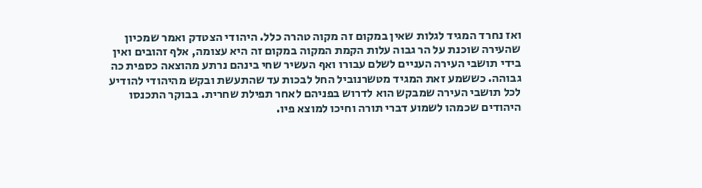ואז נחרד המגיד לגלות שאין במקום זה מקוה טהרה כלל. היהודי הצטדק ואמר שמכיון שהעירה שוכנת על הר גבוה עלות הקמת המקוה במקום זה היא עצומה, אלף זהובים ואין בידי תושבי העירה העניים לשלם עבורו ואף העשיר שחי בינהם נרתע מהוצאה כספית כה גבוהה. כששמע זאת המגיד מטשרנוביל החל לבכות עד שהתעשת ובקש מהיהודי להודיע לכל תושבי העירה שמבקש הוא לדרוש בפניהם לאחר תפילת שחרית. בבוקר התכנסו היהודים שכמהו לשמוע דברי תורה וחיכו למוצא פיו.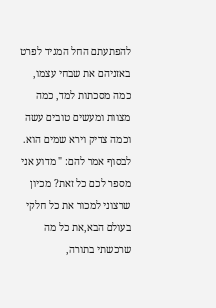להפתעתם החל המגיד לפרט באזניהם את שבחי עצמו, כמה מסכתות למד, כמה מצוות ומעשים טובים עשה  וכמה צדיק וירא שמים הוא. לבסוף אמר להם: " מדוע אני מספר לכם כל זאת? מכיון שרצוני למכור את כל חלקי בעולם הבא,את כל מה שרכשתי בתורה,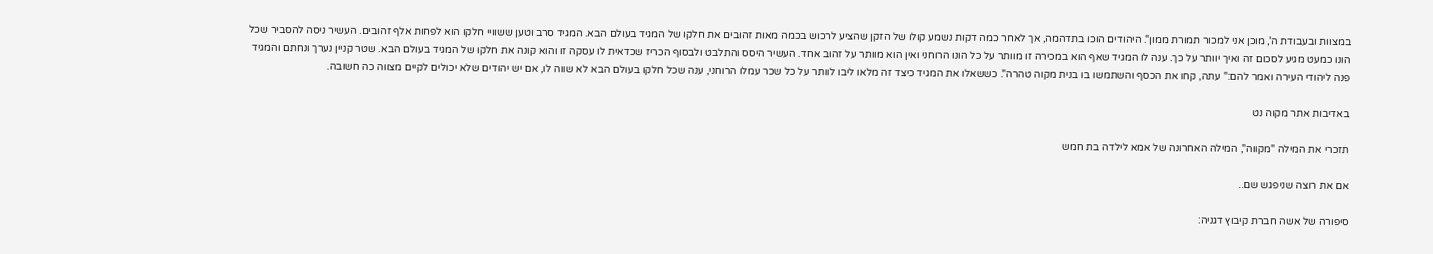במצוות ובעבודת ה', מוכן אני למכור תמורת ממון". היהודים הוכו בתדהמה, אך לאחר כמה דקות נשמע קולו של הזקן שהציע לרכוש בכמה מאות זהובים את חלקו של המגיד בעולם הבא. המגיד סרב וטען ששוויי חלקו הוא לפחות אלף זהובים. העשיר ניסה להסביר שכל הונו כמעט מגיע לסכום זה ואיך יוותר על כך. ענה לו המגיד שאף הוא במכירה זו מוותר על כל הונו הרוחני ואין הוא מוותר על זהוב אחד. העשיר היסס והתלבט ולבסוף הכריז שכדאית לו עסקה זו והוא קונה את חלקו של המגיד בעולם הבא. שטר קניין נערך ונחתם והמגיד פנה ליהודי העירה ואמר להם:" עתה, קחו את הכסף והשתמשו בו בנית מקוה טהרה". כששאלו את המגיד כיצד זה מלאו ליבו לוותר על כל שכר עמלו הרוחני, ענה שכל חלקו בעולם הבא לא שווה לו, אם יש יהודים שלא יכולים לקיים מצווה כה חשובה.

באדיבות אתר מקוה נט

תזכרי את המילה "מקווה", המילה האחרונה של אמא לילדה בת חמש

אם את רוצה שניפגש שם..

סיפורה של אשה חברת קיבוץ דגניה: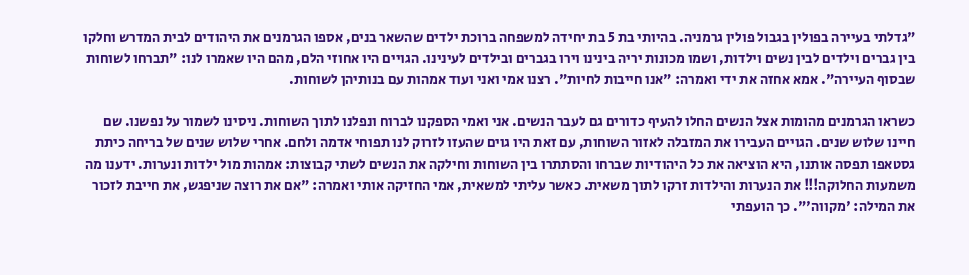"גדלתי בעיירה בפולין בגבול פולין גרמניה. בהיותי בת 5 בת יחידה למשפחה ברוכת ילדים שהשאר בנים, אספו הגרמנים את היהודים לבית המדרש וחלקו בין גברים וילדים לבין נשים וילדות, ושמו מכונות יריה בינינו וירו בגברים ובילדים לעינינו. הגויים היו אחוזי הלם, מהם היו שאמרו לנו: "תברחו לשוחות שבסוף העיירה". אמא אחזה את ידי ואמרה: "אנו חייבות לחיות". רצנו אמי ואני ועוד אמהות עם בנותיהן לשוחות.

כשראו הגרמנים מהומות אצל הנשים החלו להעיף כדורים גם לעבר הנשים. אני ואמי הספקנו לברוח ונפלנו לתוך השוחות. ניסינו לשמור על נפשנו. שם חיינו שלוש שנים. הגויים העבירו את המזבלה לאזור השוחות, עם זאת היו גוים שהעזו לזרוק לנו תפוחי אדמה ולחם. אחרי שלוש שנים של בריחה כיתת גסטאפו תפסה אותנו, היא הוציאה את כל היהודיות שברחו והסתתרו בין השוחות וחילקה את הנשים לשתי קבוצות: אמהות מול ילדות ונערות. ידענו מה משמעות החלוקה!!! את הנערות והילדות זרקו לתוך משאית. כאשר עליתי למשאית, אמי החזיקה אותי ואמרה: "אם את רוצה שניפגש, את חייבת לזכור את המילה: 'מקווה'". כך הועפתי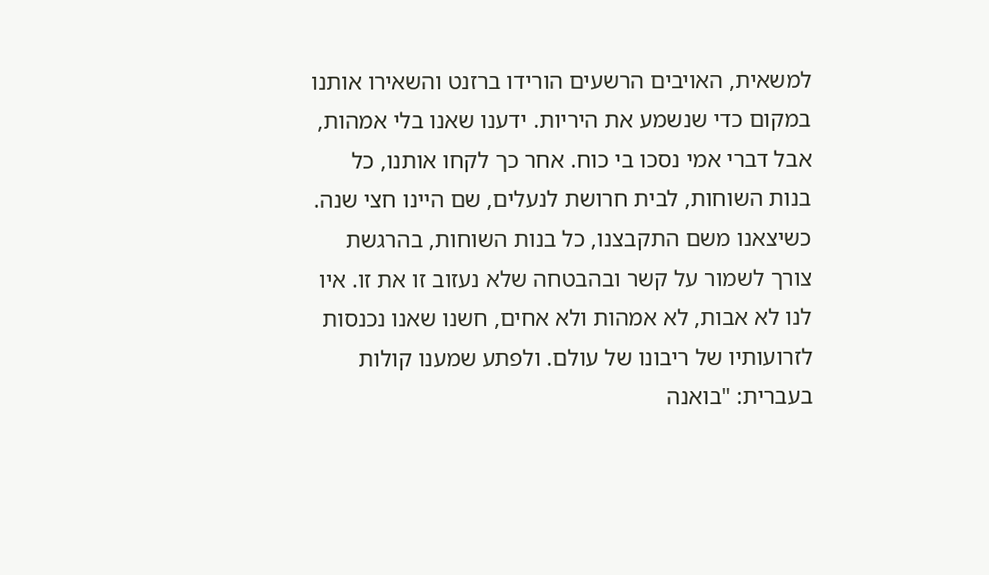למשאית, האויבים הרשעים הורידו ברזנט והשאירו אותנו במקום כדי שנשמע את היריות. ידענו שאנו בלי אמהות, אבל דברי אמי נסכו בי כוח. אחר כך לקחו אותנו, כל בנות השוחות, לבית חרושת לנעלים, שם היינו חצי שנה. כשיצאנו משם התקבצנו, כל בנות השוחות, בהרגשת צורך לשמור על קשר ובהבטחה שלא נעזוב זו את זו. איו לנו לא אבות, לא אמהות ולא אחים, חשנו שאנו נכנסות לזרועותיו של ריבונו של עולם. ולפתע שמענו קולות בעברית: "בואנה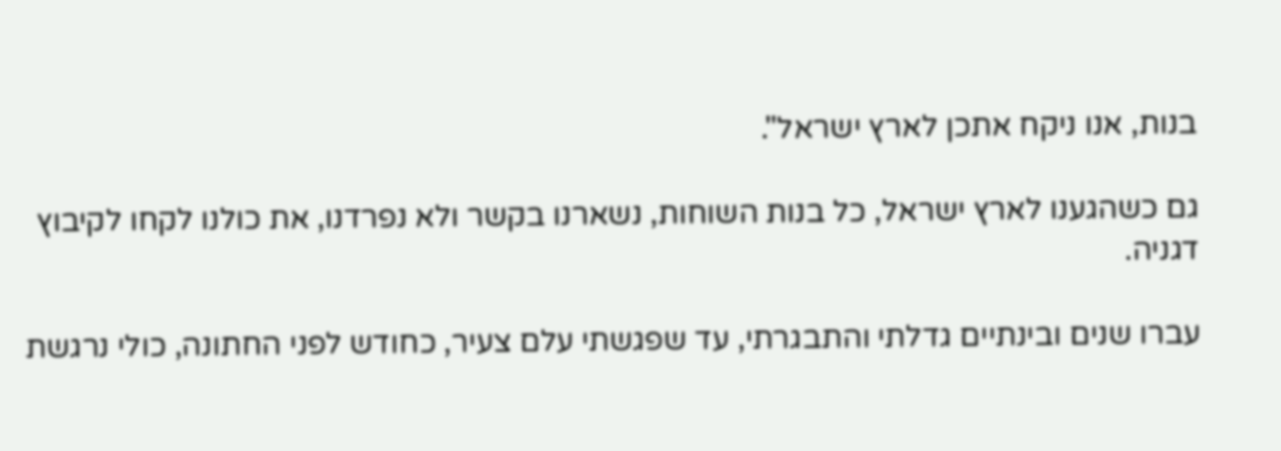בנות, אנו ניקח אתכן לארץ ישראל".

גם כשהגענו לארץ ישראל, כל בנות השוחות, נשארנו בקשר ולא נפרדנו, את כולנו לקחו לקיבוץ דגניה.

עברו שנים ובינתיים גדלתי והתבגרתי, עד שפגשתי עלם צעיר, כחודש לפני החתונה, כולי נרגשת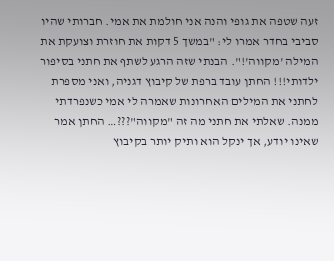זעה שטפה את גופי והנה אני חולמת את אמי. חברותי שהיו סביבי בחדר אמרו לי: "במשך 5 דקות את חוזרת וצועקת את המילה 'מקווה'!". הבנתי שזה הרגע לשתף את חתני בסיפור ילדותי!!! החתן עובד ברפת של קיבוץ דגניה, ואני מספרת לחתני את המילים האחרונות שאמרה לי אמי כשנפרדתי ממנה. שאלתי את חתני מה זה "מקווה"???… החתן אמר שאינו יודע, אך ינקל הוא ותיק יותר בקיבוץ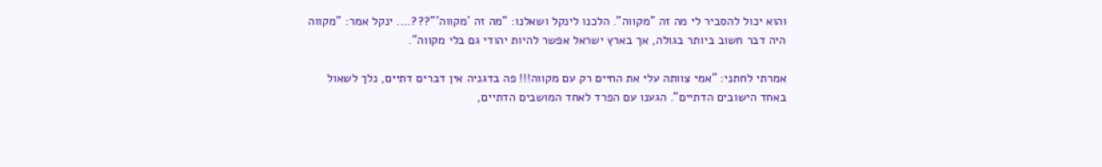והוא יכול להסביר לי מה זה "מקווה". הלכנו לינקל ושאלנו: "מה זה 'מקווה'"???…. ינקל אמר: "מקווה היה דבר חשוב ביותר בגולה, אך בארץ ישראל אפשר להיות יהודי גם בלי מקווה".

אמרתי לחתני: "אמי צוותה עלי את החיים רק עם מקווה!!! פה בדגניה אין דברים דתיים, נלך לשאול באחד הישובים הדתיים". הגענו עם הפרד לאחד המושבים הדתיים,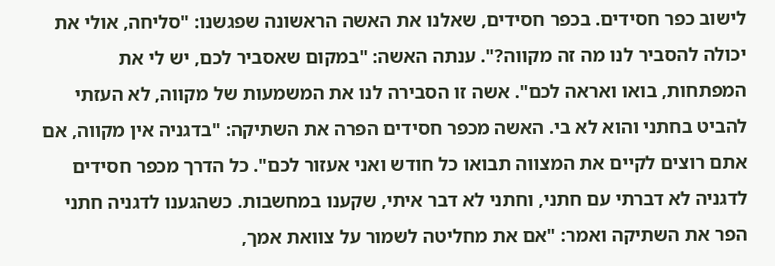לישוב כפר חסידים. בכפר חסידים, שאלנו את האשה הראשונה שפגשנו: "סליחה, אולי את יכולה להסביר לנו מה זה מקווה?". ענתה האשה: "במקום שאסביר לכם, יש לי את המפתחות, בואו ואראה לכם". אשה זו הסבירה לנו את המשמעות של מקווה, לא העזתי להביט בחתני והוא לא בי. האשה מכפר חסידים הפרה את השתיקה: "בדגניה אין מקווה, אם אתם רוצים לקיים את המצווה תבואו כל חודש ואני אעזור לכם". כל הדרך מכפר חסידים לדגניה לא דברתי עם חתני, וחתני לא דבר איתי, שקענו במחשבות. כשהגענו לדגניה חתני הפר את השתיקה ואמר: "אם את מחליטה לשמור על צוואת אמך,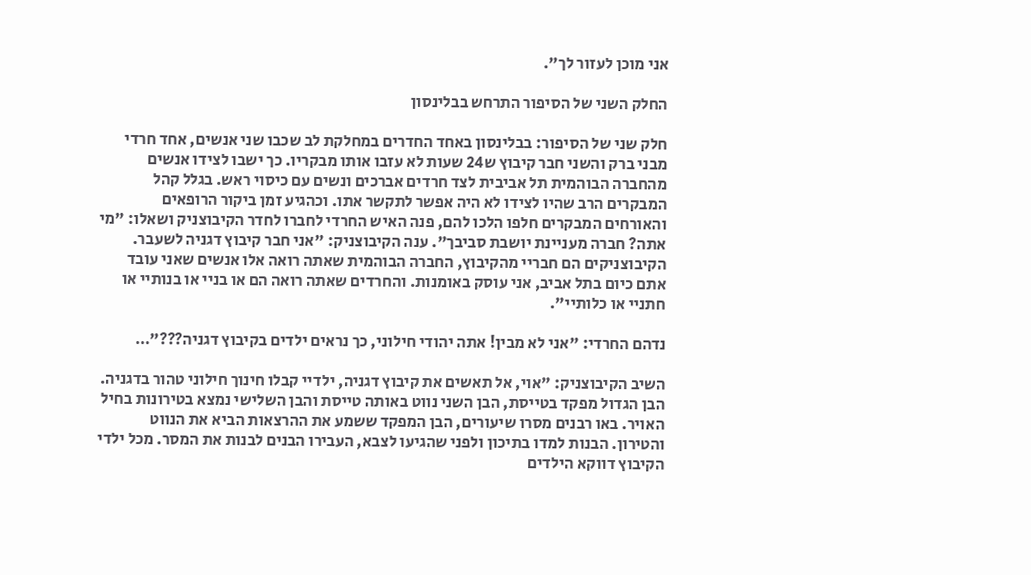אני מוכן לעזור לך".

החלק השני של הסיפור התרחש בבלינסון

חלק שני של הסיפור: בבלינסון באחד החדרים במחלקת לב שכבו שני אנשים, אחד חרדי מבני ברק והשני חבר קיבוץ ש24 שעות לא עזבו אותו מבקריו. כך ישבו לצידו אנשים מהחברה הבוהמית תל אביבית לצד חרדים אברכים ונשים עם כיסוי ראש. בגלל קהל המבקרים הרב שהיו לצידו לא היה אפשר לתקשר אתו. וכהגיע זמן ביקור הרופאים והאורחים המבקרים חלפו הלכו להם, פנה האיש החרדי לחברו לחדר הקיבוצניק ושאלו: "מי אתה? חברה מעניינת יושבת סביבך". ענה הקיבוצניק: "אני חבר קיבוץ דגניה לשעבר. הקיבוצניקים הם חבריי מהקיבוץ, החברה הבוהמית שאתה רואה אלו אנשים שאני עובד אתם כיום בתל אביב, אני עוסק באומנות. והחרדים שאתה רואה הם או בניי או בנותיי או חתניי או כלותיי".

נדהם החרדי: "אני לא מבין! אתה יהודי חילוני, כך נראים ילדים בקיבוץ דגניה???"…

השיב הקיבוצניק: "אוי, אל תאשים את קיבוץ דגניה, ילדיי קבלו חינוך חילוני טהור בדגניה. הבן הגדול מפקד בטייסת, הבן השני נווט באותה טייסת והבן השלישי נמצא בטירונות בחיל האויר. באו רבנים מסרו שיעורים, הבן המפקד ששמע את ההרצאות הביא את הנווט והטירון. הבנות למדו בתיכון ולפני שהגיעו לצבא, העבירו הבנים לבנות את המסר. מכל ילדי הקיבוץ דווקא הילדים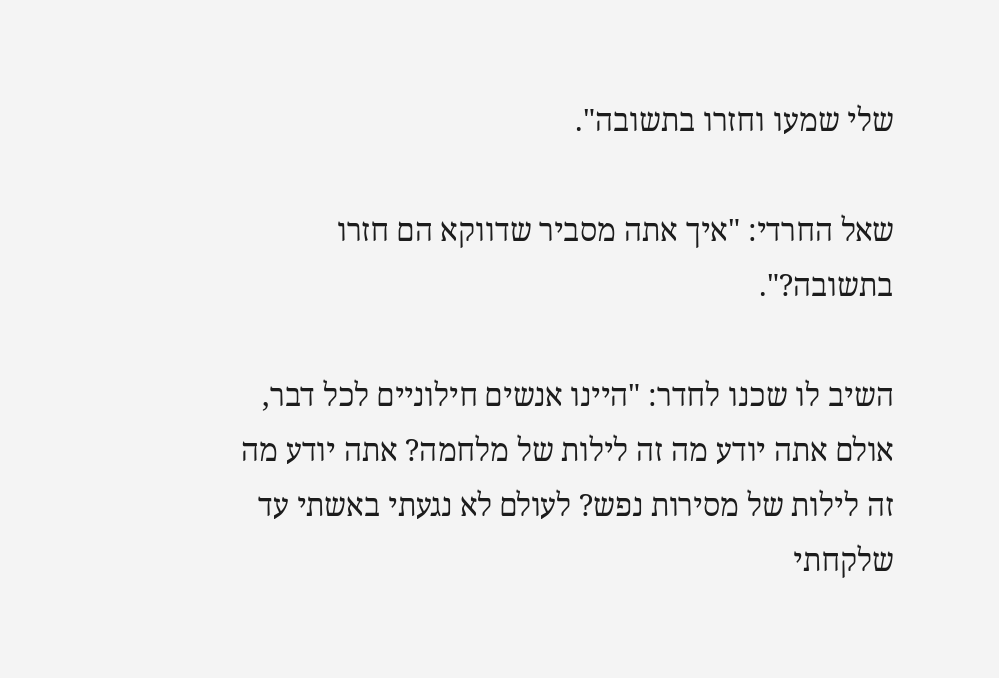שלי שמעו וחזרו בתשובה".

שאל החרדי: "איך אתה מסביר שדווקא הם חזרו בתשובה?".

השיב לו שכנו לחדר: "היינו אנשים חילוניים לכל דבר, אולם אתה יודע מה זה לילות של מלחמה? אתה יודע מה זה לילות של מסירות נפש? לעולם לא נגעתי באשתי עד שלקחתי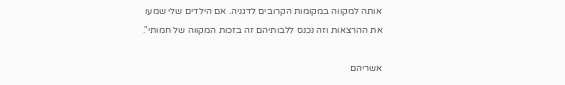אותה למקווה במקומות הקרובים לדגניה. אם הילדים שלי שמעו את ההרצאות וזה נכנס ללבותיהם זה בזכות המקווה של חמותי".

אשריהם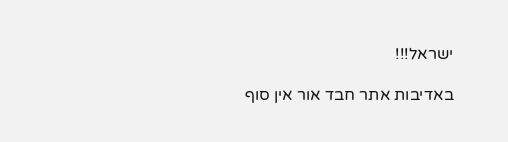ישראל!!!

באדיבות אתר חבד אור אין סוף